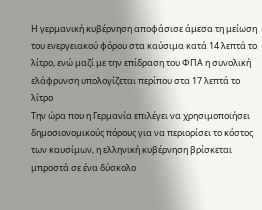Η γερμανική κυβέρνηση αποφάσισε άμεσα τη μείωση του ενεργειακού φόρου στα καύσιμα κατά 14 λεπτά το λίτρο, ενώ μαζί με την επίδραση του ΦΠΑ η συνολική ελάφρυνση υπολογίζεται περίπου στα 17 λεπτά το λίτρο
Την ώρα που η Γερμανία επιλέγει να χρησιμοποιήσει δημοσιονομικούς πόρους για να περιορίσει το κόστος των καυσίμων, η ελληνική κυβέρνηση βρίσκεται μπροστά σε ένα δύσκολο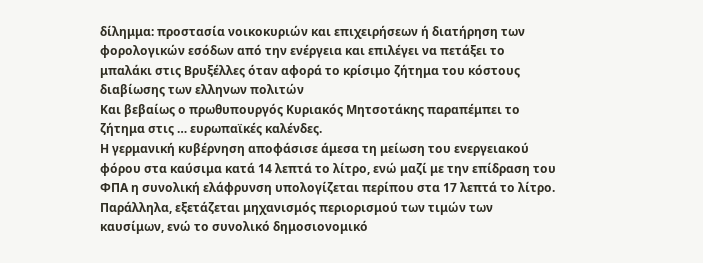δίλημμα: προστασία νοικοκυριών και επιχειρήσεων ή διατήρηση των φορολογικών εσόδων από την ενέργεια και επιλέγει να πετάξει το μπαλάκι στις Βρυξέλλες όταν αφορά το κρίσιμο ζήτημα του κόστους διαβίωσης των ελληνων πολιτών
Και βεβαίως ο πρωθυπουργός Κυριακός Μητσοτάκης παραπέμπει το ζήτημα στις … ευρωπαϊκές καλένδες.
Η γερμανική κυβέρνηση αποφάσισε άμεσα τη μείωση του ενεργειακού φόρου στα καύσιμα κατά 14 λεπτά το λίτρο, ενώ μαζί με την επίδραση του ΦΠΑ η συνολική ελάφρυνση υπολογίζεται περίπου στα 17 λεπτά το λίτρο.
Παράλληλα, εξετάζεται μηχανισμός περιορισμού των τιμών των καυσίμων, ενώ το συνολικό δημοσιονομικό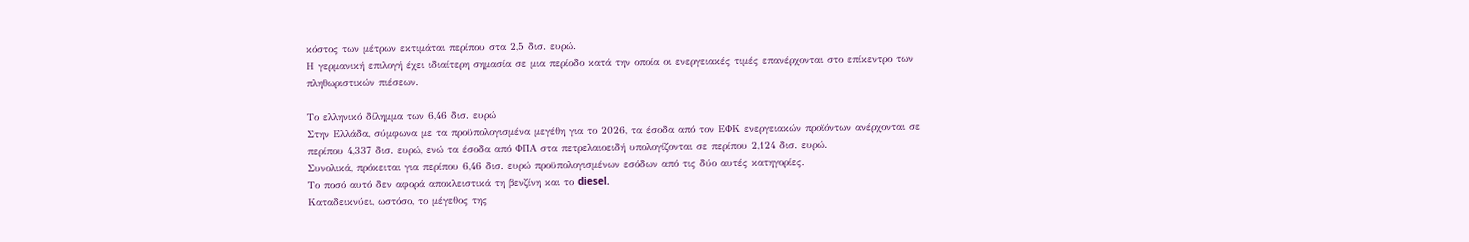κόστος των μέτρων εκτιμάται περίπου στα 2,5 δισ. ευρώ.
Η γερμανική επιλογή έχει ιδιαίτερη σημασία σε μια περίοδο κατά την οποία οι ενεργειακές τιμές επανέρχονται στο επίκεντρο των πληθωριστικών πιέσεων.

Το ελληνικό δίλημμα των 6,46 δισ. ευρώ
Στην Ελλάδα, σύμφωνα με τα προϋπολογισμένα μεγέθη για το 2026, τα έσοδα από τον ΕΦΚ ενεργειακών προϊόντων ανέρχονται σε περίπου 4,337 δισ. ευρώ, ενώ τα έσοδα από ΦΠΑ στα πετρελαιοειδή υπολογίζονται σε περίπου 2,124 δισ. ευρώ.
Συνολικά, πρόκειται για περίπου 6,46 δισ. ευρώ προϋπολογισμένων εσόδων από τις δύο αυτές κατηγορίες.
Το ποσό αυτό δεν αφορά αποκλειστικά τη βενζίνη και το diesel.
Καταδεικνύει, ωστόσο, το μέγεθος της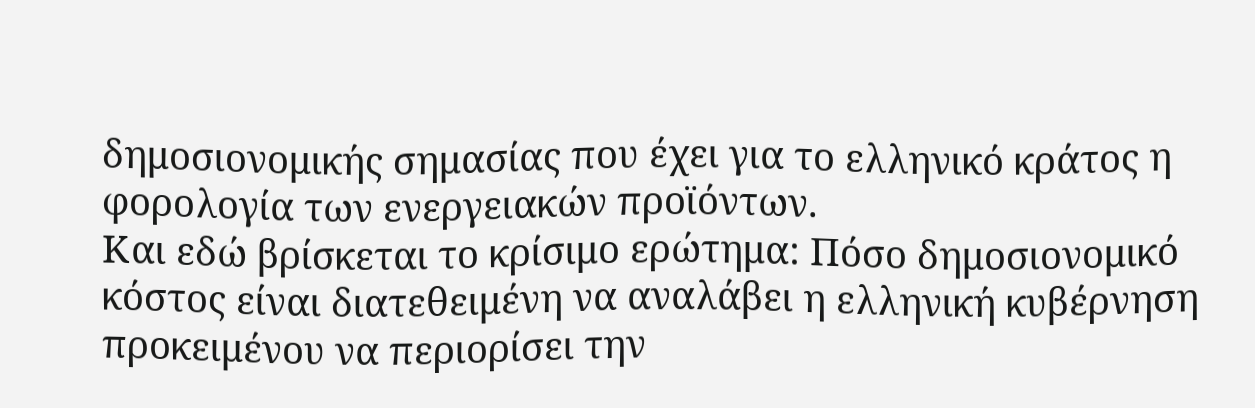δημοσιονομικής σημασίας που έχει για το ελληνικό κράτος η φορολογία των ενεργειακών προϊόντων.
Και εδώ βρίσκεται το κρίσιμο ερώτημα: Πόσο δημοσιονομικό κόστος είναι διατεθειμένη να αναλάβει η ελληνική κυβέρνηση προκειμένου να περιορίσει την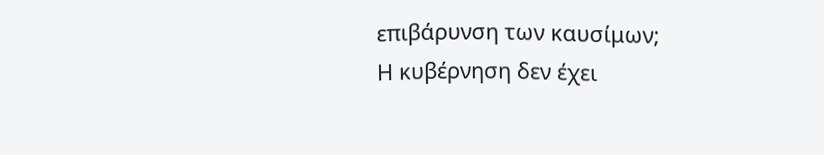επιβάρυνση των καυσίμων;
Η κυβέρνηση δεν έχει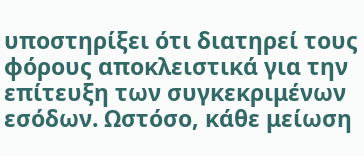υποστηρίξει ότι διατηρεί τους φόρους αποκλειστικά για την επίτευξη των συγκεκριμένων εσόδων. Ωστόσο, κάθε μείωση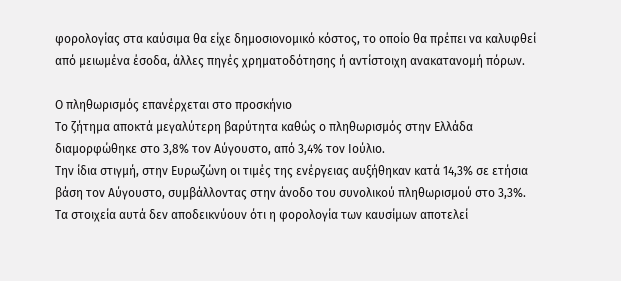φορολογίας στα καύσιμα θα είχε δημοσιονομικό κόστος, το οποίο θα πρέπει να καλυφθεί από μειωμένα έσοδα, άλλες πηγές χρηματοδότησης ή αντίστοιχη ανακατανομή πόρων.

Ο πληθωρισμός επανέρχεται στο προσκήνιο
Το ζήτημα αποκτά μεγαλύτερη βαρύτητα καθώς ο πληθωρισμός στην Ελλάδα διαμορφώθηκε στο 3,8% τον Αύγουστο, από 3,4% τον Ιούλιο.
Την ίδια στιγμή, στην Ευρωζώνη οι τιμές της ενέργειας αυξήθηκαν κατά 14,3% σε ετήσια βάση τον Αύγουστο, συμβάλλοντας στην άνοδο του συνολικού πληθωρισμού στο 3,3%.
Τα στοιχεία αυτά δεν αποδεικνύουν ότι η φορολογία των καυσίμων αποτελεί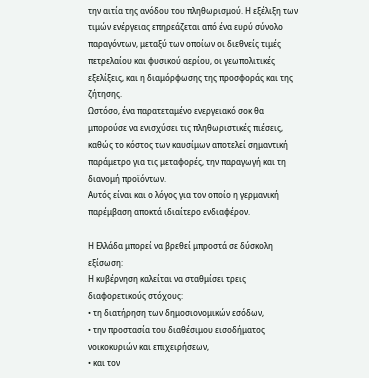την αιτία της ανόδου του πληθωρισμού. Η εξέλιξη των τιμών ενέργειας επηρεάζεται από ένα ευρύ σύνολο παραγόντων, μεταξύ των οποίων οι διεθνείς τιμές πετρελαίου και φυσικού αερίου, οι γεωπολιτικές εξελίξεις, και η διαμόρφωσης της προσφοράς και της ζήτησης.
Ωστόσο, ένα παρατεταμένο ενεργειακό σοκ θα μπορούσε να ενισχύσει τις πληθωριστικές πιέσεις, καθώς το κόστος των καυσίμων αποτελεί σημαντική παράμετρο για τις μεταφορές, την παραγωγή και τη διανομή προϊόντων.
Αυτός είναι και ο λόγος για τον οποίο η γερμανική παρέμβαση αποκτά ιδιαίτερο ενδιαφέρον.

Η Ελλάδα μπορεί να βρεθεί μπροστά σε δύσκολη εξίσωση:
Η κυβέρνηση καλείται να σταθμίσει τρεις διαφορετικούς στόχους:
• τη διατήρηση των δημοσιονομικών εσόδων,
• την προστασία του διαθέσιμου εισοδήματος νοικοκυριών και επιχειρήσεων,
• και τον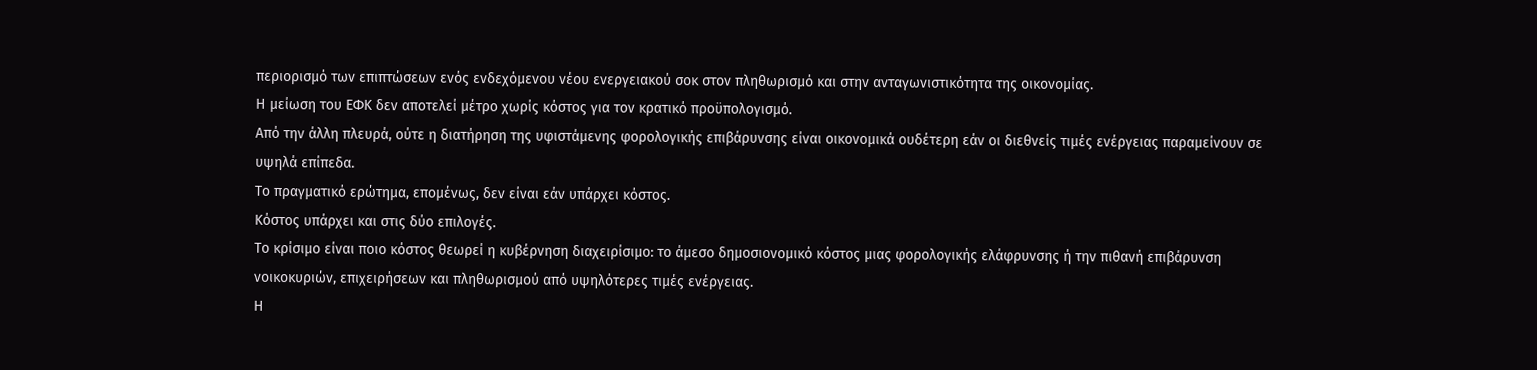περιορισμό των επιπτώσεων ενός ενδεχόμενου νέου ενεργειακού σοκ στον πληθωρισμό και στην ανταγωνιστικότητα της οικονομίας.
Η μείωση του ΕΦΚ δεν αποτελεί μέτρο χωρίς κόστος για τον κρατικό προϋπολογισμό.
Από την άλλη πλευρά, ούτε η διατήρηση της υφιστάμενης φορολογικής επιβάρυνσης είναι οικονομικά ουδέτερη εάν οι διεθνείς τιμές ενέργειας παραμείνουν σε υψηλά επίπεδα.
Το πραγματικό ερώτημα, επομένως, δεν είναι εάν υπάρχει κόστος.
Κόστος υπάρχει και στις δύο επιλογές.
Το κρίσιμο είναι ποιο κόστος θεωρεί η κυβέρνηση διαχειρίσιμο: το άμεσο δημοσιονομικό κόστος μιας φορολογικής ελάφρυνσης ή την πιθανή επιβάρυνση νοικοκυριών, επιχειρήσεων και πληθωρισμού από υψηλότερες τιμές ενέργειας.
Η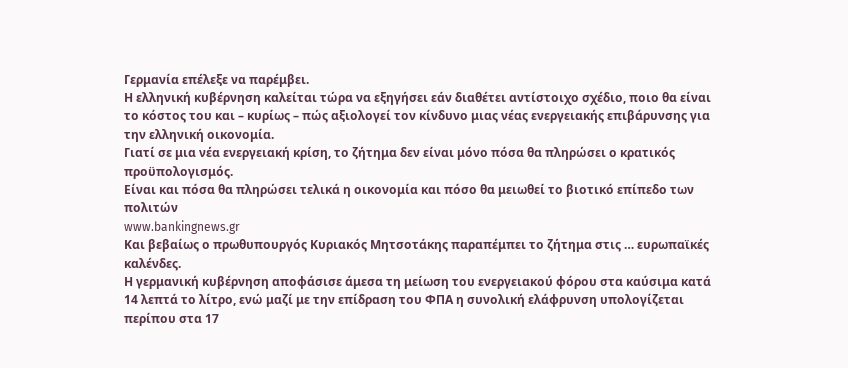Γερμανία επέλεξε να παρέμβει.
Η ελληνική κυβέρνηση καλείται τώρα να εξηγήσει εάν διαθέτει αντίστοιχο σχέδιο, ποιο θα είναι το κόστος του και – κυρίως – πώς αξιολογεί τον κίνδυνο μιας νέας ενεργειακής επιβάρυνσης για την ελληνική οικονομία.
Γιατί σε μια νέα ενεργειακή κρίση, το ζήτημα δεν είναι μόνο πόσα θα πληρώσει ο κρατικός προϋπολογισμός.
Είναι και πόσα θα πληρώσει τελικά η οικονομία και πόσο θα μειωθεί το βιοτικό επίπεδο των πολιτών
www.bankingnews.gr
Και βεβαίως ο πρωθυπουργός Κυριακός Μητσοτάκης παραπέμπει το ζήτημα στις … ευρωπαϊκές καλένδες.
Η γερμανική κυβέρνηση αποφάσισε άμεσα τη μείωση του ενεργειακού φόρου στα καύσιμα κατά 14 λεπτά το λίτρο, ενώ μαζί με την επίδραση του ΦΠΑ η συνολική ελάφρυνση υπολογίζεται περίπου στα 17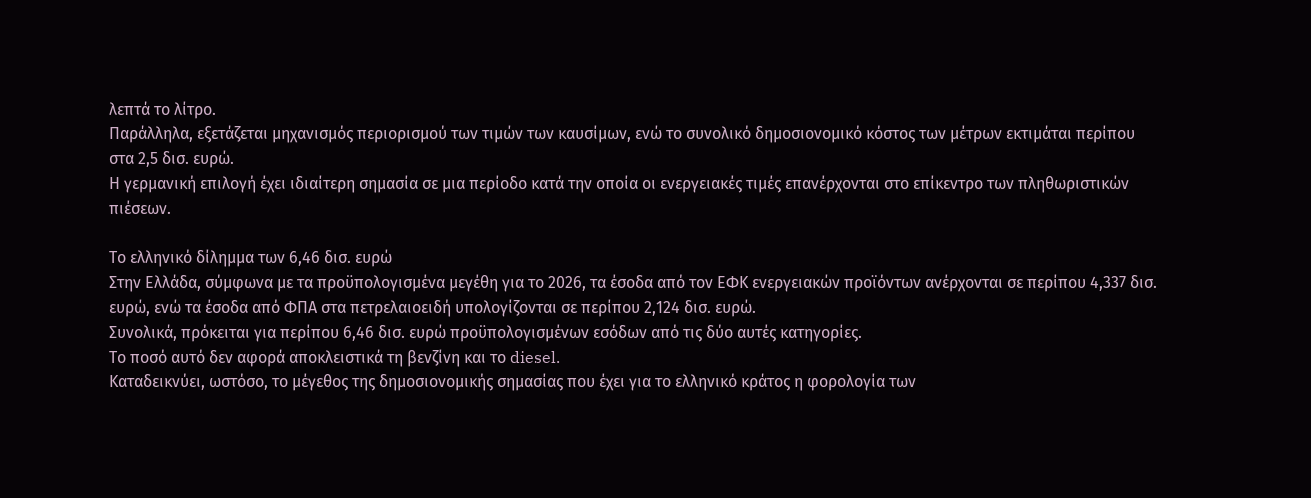λεπτά το λίτρο.
Παράλληλα, εξετάζεται μηχανισμός περιορισμού των τιμών των καυσίμων, ενώ το συνολικό δημοσιονομικό κόστος των μέτρων εκτιμάται περίπου στα 2,5 δισ. ευρώ.
Η γερμανική επιλογή έχει ιδιαίτερη σημασία σε μια περίοδο κατά την οποία οι ενεργειακές τιμές επανέρχονται στο επίκεντρο των πληθωριστικών πιέσεων.

Το ελληνικό δίλημμα των 6,46 δισ. ευρώ
Στην Ελλάδα, σύμφωνα με τα προϋπολογισμένα μεγέθη για το 2026, τα έσοδα από τον ΕΦΚ ενεργειακών προϊόντων ανέρχονται σε περίπου 4,337 δισ. ευρώ, ενώ τα έσοδα από ΦΠΑ στα πετρελαιοειδή υπολογίζονται σε περίπου 2,124 δισ. ευρώ.
Συνολικά, πρόκειται για περίπου 6,46 δισ. ευρώ προϋπολογισμένων εσόδων από τις δύο αυτές κατηγορίες.
Το ποσό αυτό δεν αφορά αποκλειστικά τη βενζίνη και το diesel.
Καταδεικνύει, ωστόσο, το μέγεθος της δημοσιονομικής σημασίας που έχει για το ελληνικό κράτος η φορολογία των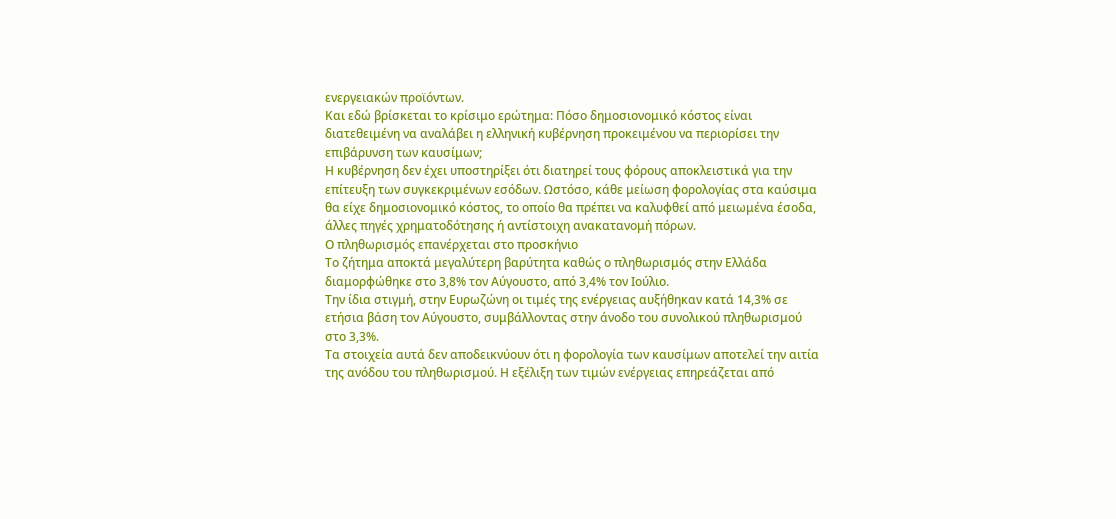ενεργειακών προϊόντων.
Και εδώ βρίσκεται το κρίσιμο ερώτημα: Πόσο δημοσιονομικό κόστος είναι διατεθειμένη να αναλάβει η ελληνική κυβέρνηση προκειμένου να περιορίσει την επιβάρυνση των καυσίμων;
Η κυβέρνηση δεν έχει υποστηρίξει ότι διατηρεί τους φόρους αποκλειστικά για την επίτευξη των συγκεκριμένων εσόδων. Ωστόσο, κάθε μείωση φορολογίας στα καύσιμα θα είχε δημοσιονομικό κόστος, το οποίο θα πρέπει να καλυφθεί από μειωμένα έσοδα, άλλες πηγές χρηματοδότησης ή αντίστοιχη ανακατανομή πόρων.
Ο πληθωρισμός επανέρχεται στο προσκήνιο
Το ζήτημα αποκτά μεγαλύτερη βαρύτητα καθώς ο πληθωρισμός στην Ελλάδα διαμορφώθηκε στο 3,8% τον Αύγουστο, από 3,4% τον Ιούλιο.
Την ίδια στιγμή, στην Ευρωζώνη οι τιμές της ενέργειας αυξήθηκαν κατά 14,3% σε ετήσια βάση τον Αύγουστο, συμβάλλοντας στην άνοδο του συνολικού πληθωρισμού στο 3,3%.
Τα στοιχεία αυτά δεν αποδεικνύουν ότι η φορολογία των καυσίμων αποτελεί την αιτία της ανόδου του πληθωρισμού. Η εξέλιξη των τιμών ενέργειας επηρεάζεται από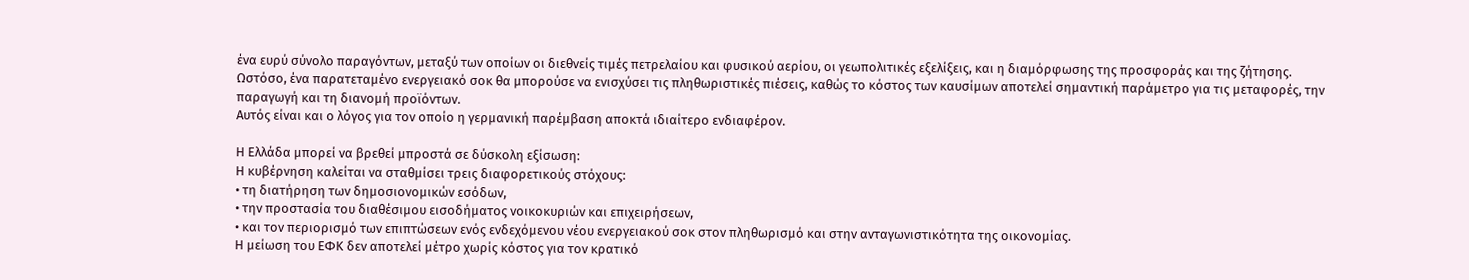ένα ευρύ σύνολο παραγόντων, μεταξύ των οποίων οι διεθνείς τιμές πετρελαίου και φυσικού αερίου, οι γεωπολιτικές εξελίξεις, και η διαμόρφωσης της προσφοράς και της ζήτησης.
Ωστόσο, ένα παρατεταμένο ενεργειακό σοκ θα μπορούσε να ενισχύσει τις πληθωριστικές πιέσεις, καθώς το κόστος των καυσίμων αποτελεί σημαντική παράμετρο για τις μεταφορές, την παραγωγή και τη διανομή προϊόντων.
Αυτός είναι και ο λόγος για τον οποίο η γερμανική παρέμβαση αποκτά ιδιαίτερο ενδιαφέρον.

Η Ελλάδα μπορεί να βρεθεί μπροστά σε δύσκολη εξίσωση:
Η κυβέρνηση καλείται να σταθμίσει τρεις διαφορετικούς στόχους:
• τη διατήρηση των δημοσιονομικών εσόδων,
• την προστασία του διαθέσιμου εισοδήματος νοικοκυριών και επιχειρήσεων,
• και τον περιορισμό των επιπτώσεων ενός ενδεχόμενου νέου ενεργειακού σοκ στον πληθωρισμό και στην ανταγωνιστικότητα της οικονομίας.
Η μείωση του ΕΦΚ δεν αποτελεί μέτρο χωρίς κόστος για τον κρατικό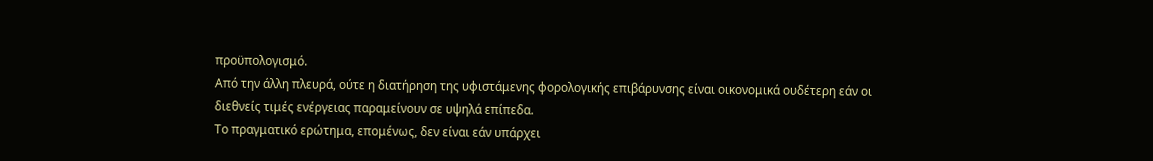προϋπολογισμό.
Από την άλλη πλευρά, ούτε η διατήρηση της υφιστάμενης φορολογικής επιβάρυνσης είναι οικονομικά ουδέτερη εάν οι διεθνείς τιμές ενέργειας παραμείνουν σε υψηλά επίπεδα.
Το πραγματικό ερώτημα, επομένως, δεν είναι εάν υπάρχει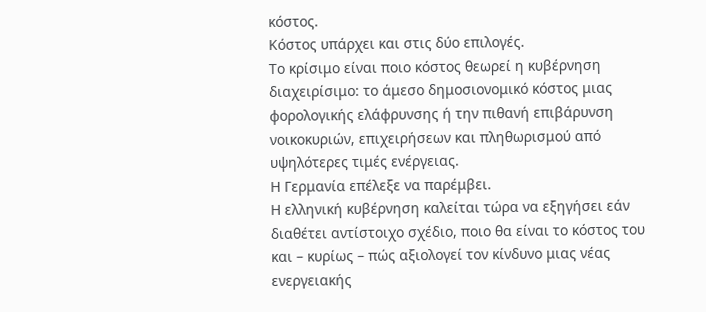κόστος.
Κόστος υπάρχει και στις δύο επιλογές.
Το κρίσιμο είναι ποιο κόστος θεωρεί η κυβέρνηση διαχειρίσιμο: το άμεσο δημοσιονομικό κόστος μιας φορολογικής ελάφρυνσης ή την πιθανή επιβάρυνση νοικοκυριών, επιχειρήσεων και πληθωρισμού από υψηλότερες τιμές ενέργειας.
Η Γερμανία επέλεξε να παρέμβει.
Η ελληνική κυβέρνηση καλείται τώρα να εξηγήσει εάν διαθέτει αντίστοιχο σχέδιο, ποιο θα είναι το κόστος του και – κυρίως – πώς αξιολογεί τον κίνδυνο μιας νέας ενεργειακής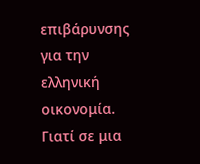επιβάρυνσης για την ελληνική οικονομία.
Γιατί σε μια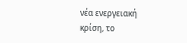νέα ενεργειακή κρίση, το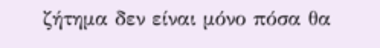ζήτημα δεν είναι μόνο πόσα θα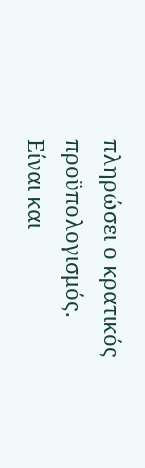πληρώσει ο κρατικός προϋπολογισμός.
Είναι και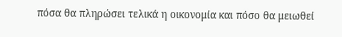πόσα θα πληρώσει τελικά η οικονομία και πόσο θα μειωθεί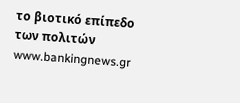το βιοτικό επίπεδο των πολιτών
www.bankingnews.gr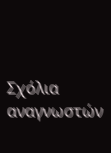Σχόλια αναγνωστών